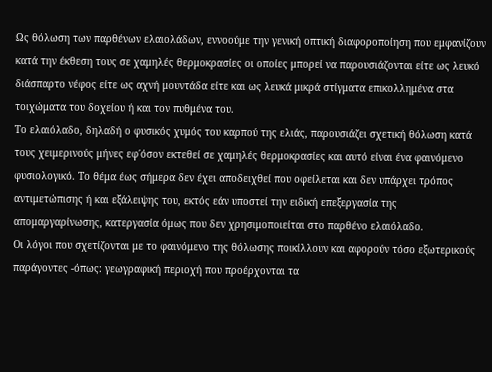Ως θόλωση των παρθένων ελαιολάδων, εννοούμε την γενική οπτική διαφοροποίηση που εμφανίζουν κατά την έκθεση τους σε χαμηλές θερμοκρασίες οι οποίες μπορεί να παρουσιάζονται είτε ως λευκό διάσπαρτο νέφος είτε ως αχνή μουντάδα είτε και ως λευκά μικρά στίγματα επικολλημένα στα τοιχώματα του δοχείου ή και τον πυθμένα του.
Το ελαιόλαδο, δηλαδή ο φυσικός χυμός του καρπού της ελιάς, παρουσιάζει σχετική θόλωση κατά τους χειμερινούς μήνες εφ΄όσον εκτεθεί σε χαμηλές θερμοκρασίες και αυτό είναι ένα φαινόμενο φυσιολογικό. Το θέμα έως σήμερα δεν έχει αποδειχθεί που οφείλεται και δεν υπάρχει τρόπος αντιμετώπισης ή και εξάλειψης του, εκτός εάν υποστεί την ειδική επεξεργασία της απομαργαρίνωσης, κατεργασία όμως που δεν χρησιμοποιείται στο παρθένο ελαιόλαδο.
Οι λόγοι που σχετίζονται με το φαινόμενο της θόλωσης ποικίλλουν και αφορούν τόσο εξωτερικούς παράγοντες -όπως: γεωγραφική περιοχή που προέρχονται τα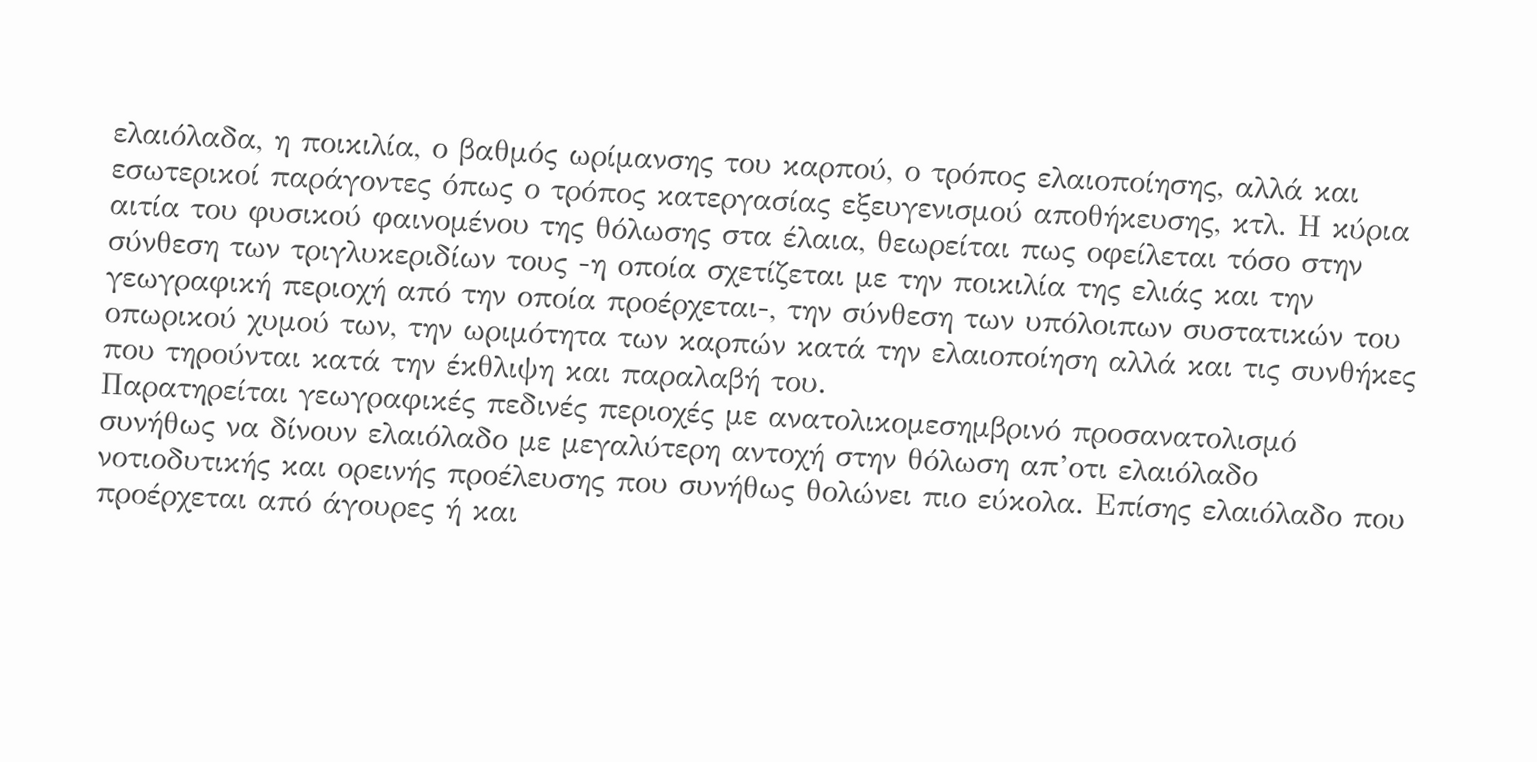ελαιόλαδα, η ποικιλία, ο βαθμός ωρίμανσης του καρπού, ο τρόπος ελαιοποίησης, αλλά και εσωτερικοί παράγοντες όπως ο τρόπος κατεργασίας εξευγενισμού αποθήκευσης, κτλ. Η κύρια αιτία του φυσικού φαινομένου της θόλωσης στα έλαια, θεωρείται πως οφείλεται τόσο στην σύνθεση των τριγλυκεριδίων τους -η οποία σχετίζεται με την ποικιλία της ελιάς και την γεωγραφική περιοχή από την οποία προέρχεται-, την σύνθεση των υπόλοιπων συστατικών του οπωρικού χυμού των, την ωριμότητα των καρπών κατά την ελαιοποίηση αλλά και τις συνθήκες που τηρούνται κατά την έκθλιψη και παραλαβή του.
Παρατηρείται γεωγραφικές πεδινές περιοχές με ανατολικομεσημβρινό προσανατολισμό συνήθως να δίνουν ελαιόλαδο με μεγαλύτερη αντοχή στην θόλωση απ’οτι ελαιόλαδο νοτιοδυτικής και ορεινής προέλευσης που συνήθως θολώνει πιο εύκολα. Επίσης ελαιόλαδο που προέρχεται από άγουρες ή και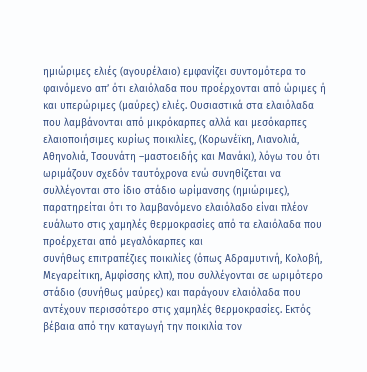ημιώριμες ελιές (αγουρέλαιο) εμφανίζει συντομότερα το φαινόμενο απ’ ότι ελαιόλαδα που προέρχονται από ώριμες ή και υπερώριμες (μαύρες) ελιές. Ουσιαστικά στα ελαιόλαδα που λαμβάνονται από μικρόκαρπες αλλά και μεσόκαρπες ελαιοποιήσιμες κυρίως ποικιλίες, (Κορωνέϊκη, Λιανολιά, Αθηνολιά, Τσουνάτη –μαστοειδής και Μανάκι), λόγω του ότι ωριμάζουν σχεδόν ταυτόχρονα ενώ συνηθίζεται να συλλέγονται στο ίδιο στάδιο ωρίμανσης (ημιώριμες), παρατηρείται ότι το λαμβανόμενο ελαιόλαδο είναι πλέον ευάλωτο στις χαμηλές θερμοκρασίες από τα ελαιόλαδα που προέρχεται από μεγαλόκαρπες και
συνήθως επιτραπέζιες ποικιλίες (όπως Αδραμυτινή, Κολοβή, Μεγαρείτικη, Αμφίσσης κλπ), που συλλέγονται σε ωριμότερο στάδιο (συνήθως μαύρες) και παράγουν ελαιόλαδα που αντέχουν περισσότερο στις χαμηλές θερμοκρασίες. Εκτός βέβαια από την καταγωγή την ποικιλία τον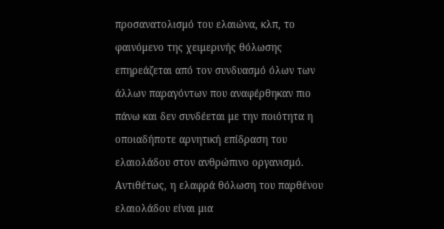προσανατολισμό του ελαιώνα, κλπ, το φαινόμενο της χειμερινής θόλωσης επηρεάζεται από τον συνδυασμό όλων των άλλων παραγόντων που αναφέρθηκαν πιο πάνω και δεν συνδέεται με την ποιότητα η οποιαδήποτε αρνητική επίδραση του ελαιολάδου στον ανθρώπινο οργανισμό.
Αντιθέτως, η ελαφρά θόλωση του παρθένου ελαιολάδου είναι μια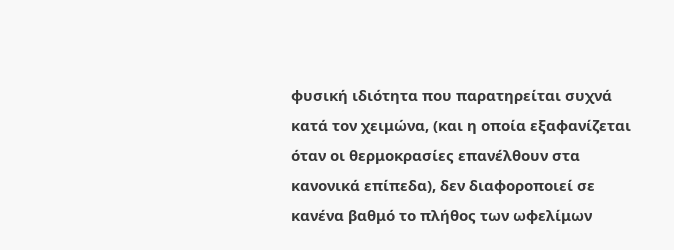φυσική ιδιότητα που παρατηρείται συχνά κατά τον χειμώνα, (και η οποία εξαφανίζεται όταν οι θερμοκρασίες επανέλθουν στα κανονικά επίπεδα), δεν διαφοροποιεί σε κανένα βαθμό το πλήθος των ωφελίμων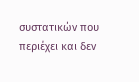συστατικών που περιέχει και δεν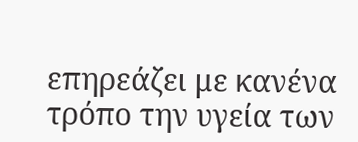επηρεάζει με κανένα τρόπο την υγεία των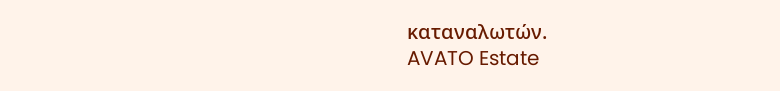καταναλωτών.
AVATO Estate